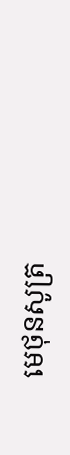មេថុនសូត្រ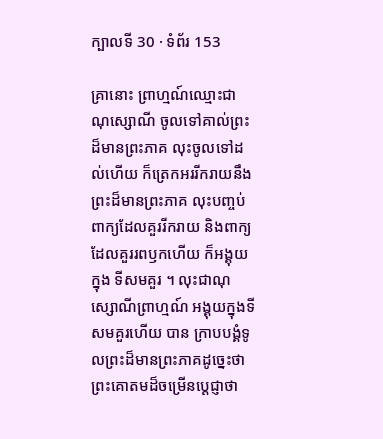ក្បាលទី 30 · ទំព័រ 153

គ្រានោះ ព្រាហ្មណ៍ឈ្មោះជាណុស្សោណី ចូលទៅគាល់ព្រះ ដ៏មានព្រះភាគ លុះចូលទៅដល់ហើយ ក៏ត្រេកអររីករាយនឹងព្រះដ៏មានព្រះភាគ លុះបញ្ចប់ពាក្យដែលគួររីករាយ និងពាក្យដែលគួររពឫកហើយ ក៏អង្គុយក្នុង ទីសមគួរ ។ លុះជាណុស្សោណីព្រាហ្មណ៍ អង្គុយក្នុងទីសមគួរហើយ បាន ក្រាបបង្គំទូលព្រះដ៏មានព្រះភាគដូច្នេះថា ព្រះគោតមដ៏ចម្រើនប្តេជ្ញាថា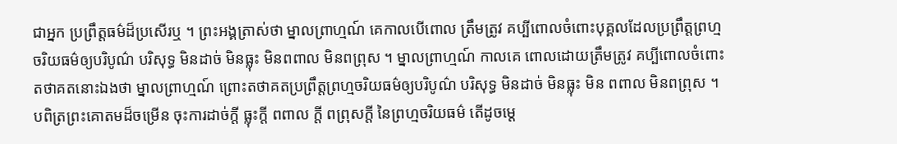ជាអ្នក ប្រព្រឹត្តធម៌ដ៏ប្រសើរឬ ។ ព្រះអង្គត្រាស់ថា ម្នាលព្រាហ្មណ៍ គេកាលបើពោល ត្រឹមត្រូវ គប្បីពោលចំពោះបុគ្គលដែលប្រព្រឹត្តព្រហ្មចរិយធម៌ឲ្យបរិបូណ៌ បរិសុទ្ធ មិនដាច់ មិនធ្លុះ មិនពពាល មិនពព្រុស ។ ម្នាលព្រាហ្មណ៍ កាលគេ ពោលដោយត្រឹមត្រូវ គប្បីពោលចំពោះតថាគតនោះឯងថា ម្នាលព្រាហ្មណ៍ ព្រោះតថាគតប្រព្រឹត្តព្រហ្មចរិយធម៌ឲ្យបរិបូណ៌ បរិសុទ្ធ មិនដាច់ មិនធ្លុះ មិន ពពាល មិនពព្រុស ។ បពិត្រព្រះគោតមដ៏ចម្រើន ចុះការដាច់ក្តី ធ្លុះក្តី ពពាល ក្តី ពព្រុសក្តី នៃព្រហ្មចរិយធម៌ តើដូចម្តេ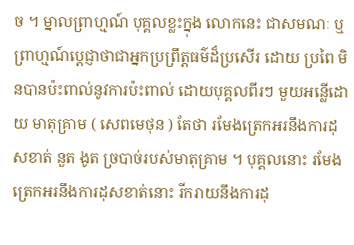ច ។ ម្នាលព្រាហ្មណ៍ បុគ្គលខ្លះក្នុង លោកនេះ ជាសមណៈ ឬព្រាហ្មណ៍ប្តេជ្ញាថាជាអ្នកប្រព្រឹត្តធម៌ដ៏ប្រសើរ ដោយ ប្រពៃ មិនបានប៉ះពាល់នូវការប៉ះពាល់ ដោយបុគ្គលពីរៗ មួយអន្លើដោយ មាតុគ្រាម ( សេពមេថុន ) តែថា រមែងត្រេកអរនឹងការដុសខាត់ នួត ងូត ច្របាច់របស់មាតុគ្រាម ។ បុគ្គលនោះ រមែងត្រេកអរនឹងការដុសខាត់នោះ រីករាយនឹងការដុ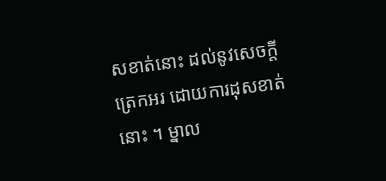សខាត់នោះ ដល់នូវសេចក្តីត្រេកអរ ដោយការដុសខាត់នោះ ។ ម្នាល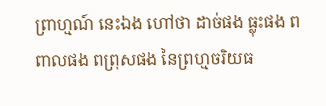ព្រាហ្មណ៍ នេះឯង ហៅថា ដាច់ផង ធ្លុះផង ពពាលផង ពព្រុសផង នៃព្រហ្មចរិយធ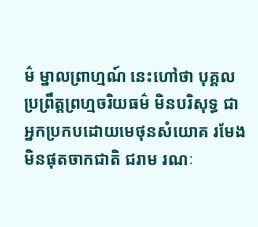ម៌ ម្នាលព្រាហ្មណ៍ នេះហៅថា បុគ្គលប្រព្រឹត្តព្រហ្មចរិយធម៌ មិនបរិសុទ្ធ ជាអ្នកប្រកបដោយមេថុនសំយោគ រមែងមិនផុតចាកជាតិ ជរាម រណៈ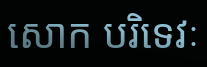សោក បរិទេវៈ